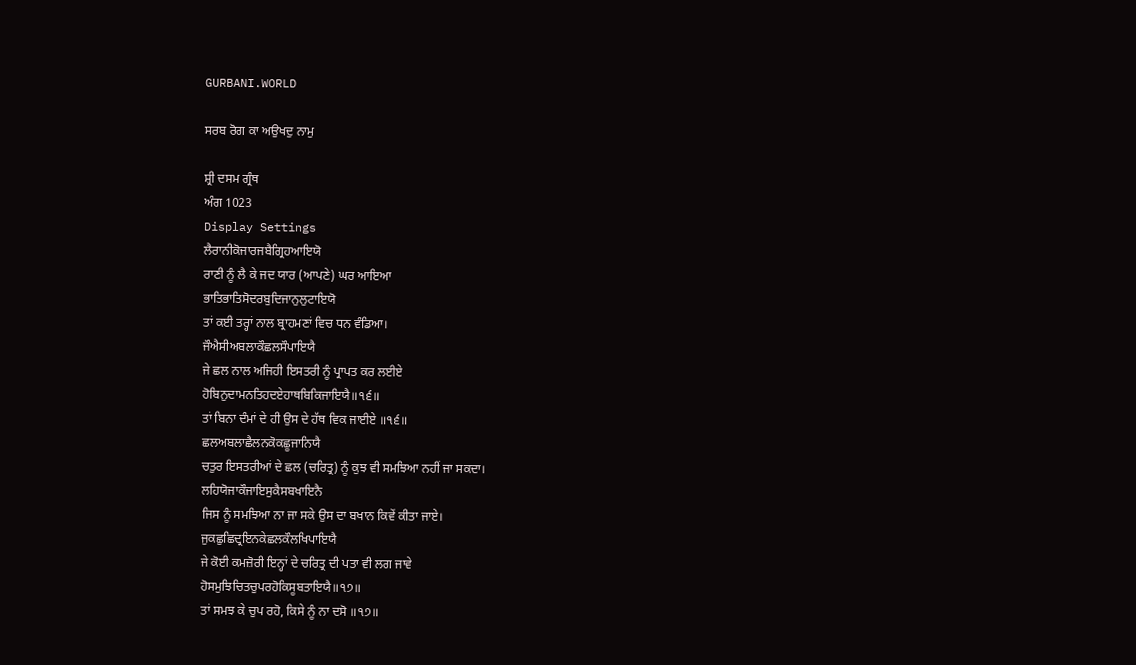GURBANI.WORLD

ਸਰਬ ਰੋਗ ਕਾ ਅਉਖਦੁ ਨਾਮੁ

ਸ਼੍ਰੀ ਦਸਮ ਗ੍ਰੰਥ
ਅੰਗ 1023
Display Settings
ਲੈਰਾਨੀਕੋਜਾਰਜਬੈਗ੍ਰਿਹਆਇਯੋ
ਰਾਣੀ ਨੂੰ ਲੈ ਕੇ ਜਦ ਯਾਰ (ਆਪਣੇ) ਘਰ ਆਇਆ
ਭਾਤਿਭਾਤਿਸੋਦਰਬੁਦਿਜਾਨੁਲੁਟਾਇਯੋ
ਤਾਂ ਕਈ ਤਰ੍ਹਾਂ ਨਾਲ ਬ੍ਰਾਹਮਣਾਂ ਵਿਚ ਧਨ ਵੰਡਿਆ।
ਜੌਐਸੀਅਬਲਾਕੌਛਲਸੌਪਾਇਯੈ
ਜੇ ਛਲ ਨਾਲ ਅਜਿਹੀ ਇਸਤਰੀ ਨੂੰ ਪ੍ਰਾਪਤ ਕਰ ਲਈਏ
ਹੋਬਿਨੁਦਾਮਨਤਿਹਦਏਹਾਥਬਿਕਿਜਾਇਯੈ॥੧੬॥
ਤਾਂ ਬਿਨਾ ਦੰਮਾਂ ਦੇ ਹੀ ਉਸ ਦੇ ਹੱਥ ਵਿਕ ਜਾਈਏ ॥੧੬॥
ਛਲਅਬਲਾਛੈਲਨਕੋਕਛੂਜਾਨਿਯੈ
ਚਤੁਰ ਇਸਤਰੀਆਂ ਦੇ ਛਲ (ਚਰਿਤ੍ਰ) ਨੂੰ ਕੁਝ ਵੀ ਸਮਝਿਆ ਨਹੀਂ ਜਾ ਸਕਦਾ।
ਲਹਿਯੋਜਾਕੌਜਾਇਸੁਕੈਸਬਖਾਇਨੈ
ਜਿਸ ਨੂੰ ਸਮਝਿਆ ਨਾ ਜਾ ਸਕੇ ਉਸ ਦਾ ਬਖਾਨ ਕਿਵੇਂ ਕੀਤਾ ਜਾਏ।
ਜੁਕਛੁਛਿਦ੍ਰਇਨਕੇਛਲਕੌਲਖਿਪਾਇਯੈ
ਜੇ ਕੋਈ ਕਮਜ਼ੋਰੀ ਇਨ੍ਹਾਂ ਦੇ ਚਰਿਤ੍ਰ ਦੀ ਪਤਾ ਵੀ ਲਗ ਜਾਵੇ
ਹੋਸਮੁਝਿਚਿਤਚੁਪਰਹੋਕਿਸੂਬਤਾਇਯੈ॥੧੭॥
ਤਾਂ ਸਮਝ ਕੇ ਚੁਪ ਰਹੋ, ਕਿਸੇ ਨੂੰ ਨਾ ਦਸੋ ॥੧੭॥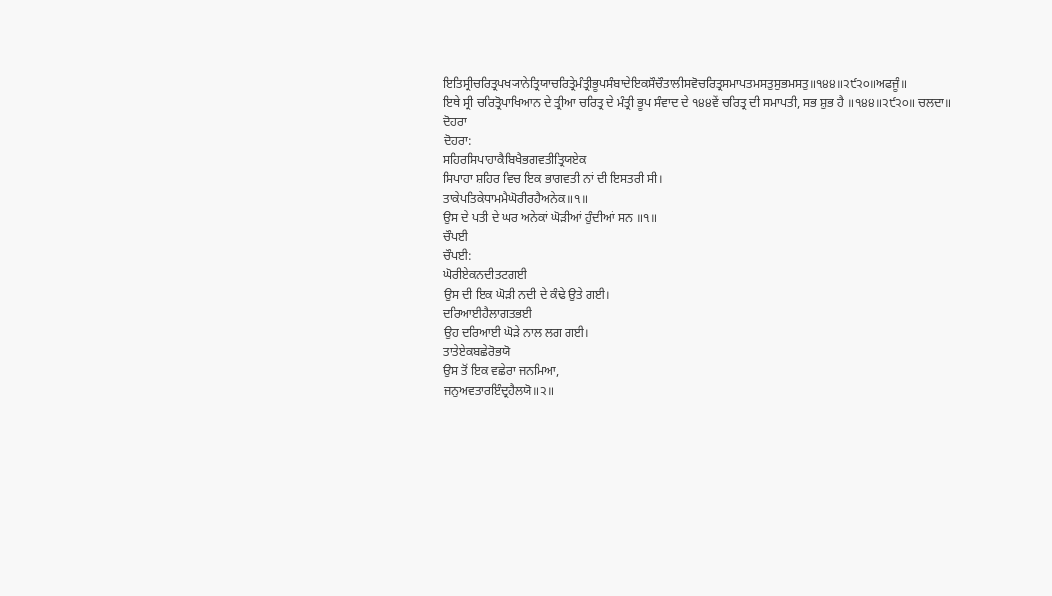ਇਤਿਸ੍ਰੀਚਰਿਤ੍ਰਪਖ੍ਯਾਨੇਤ੍ਰਿਯਾਚਰਿਤ੍ਰੇਮੰਤ੍ਰੀਭੂਪਸੰਬਾਦੇਇਕਸੌਚੌਤਾਲੀਸਵੋਚਰਿਤ੍ਰਸਮਾਪਤਮਸਤੁਸੁਭਮਸਤੁ॥੧੪੪॥੨੯੨੦॥ਅਫਜੂੰ॥
ਇਥੇ ਸ੍ਰੀ ਚਰਿਤ੍ਰੋਪਾਖਿਆਨ ਦੇ ਤ੍ਰੀਆ ਚਰਿਤ੍ਰ ਦੇ ਮੰਤ੍ਰੀ ਭੂਪ ਸੰਵਾਦ ਦੇ ੧੪੪ਵੇਂ ਚਰਿਤ੍ਰ ਦੀ ਸਮਾਪਤੀ, ਸਭ ਸ਼ੁਭ ਹੈ ॥੧੪੪॥੨੯੨੦॥ ਚਲਦਾ॥
ਦੋਹਰਾ
ਦੋਹਰਾ:
ਸਹਿਰਸਿਪਾਹਾਕੈਬਿਖੈਭਗਵਤੀਤ੍ਰਿਯਏਕ
ਸਿਪਾਹਾ ਸ਼ਹਿਰ ਵਿਚ ਇਕ ਭਾਗਵਤੀ ਨਾਂ ਦੀ ਇਸਤਰੀ ਸੀ।
ਤਾਕੇਪਤਿਕੇਧਾਮਮੈਘੋਰੀਰਹੈਅਨੇਕ॥੧॥
ਉਸ ਦੇ ਪਤੀ ਦੇ ਘਰ ਅਨੇਕਾਂ ਘੋੜੀਆਂ ਹੁੰਦੀਆਂ ਸਨ ॥੧॥
ਚੌਪਈ
ਚੌਪਈ:
ਘੋਰੀਏਕਨਦੀਤਟਗਈ
ਉਸ ਦੀ ਇਕ ਘੋੜੀ ਨਦੀ ਦੇ ਕੰਢੇ ਉਤੇ ਗਈ।
ਦਰਿਆਈਹੈਲਾਗਤਭਈ
ਉਹ ਦਰਿਆਈ ਘੋੜੇ ਨਾਲ ਲਗ ਗਈ।
ਤਾਤੇਏਕਬਛੇਰੋਭਯੋ
ਉਸ ਤੋਂ ਇਕ ਵਛੇਰਾ ਜਨਮਿਆ,
ਜਨੁਅਵਤਾਰਇੰਦ੍ਰਹੈਲਯੋ॥੨॥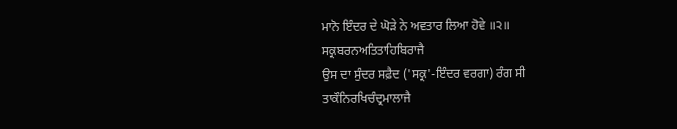ਮਾਨੋ ਇੰਦਰ ਦੇ ਘੋੜੇ ਨੇ ਅਵਤਾਰ ਲਿਆ ਹੋਵੇ ॥੨॥
ਸਕ੍ਰਬਰਨਅਤਿਤਾਹਿਬਿਰਾਜੈ
ਉਸ ਦਾ ਸੁੰਦਰ ਸਫ਼ੈਦ ('ਸਕ੍ਰ'-ਇੰਦਰ ਵਰਗਾ) ਰੰਗ ਸੀ
ਤਾਕੌਨਿਰਖਿਚੰਦ੍ਰਮਾਲਾਜੈ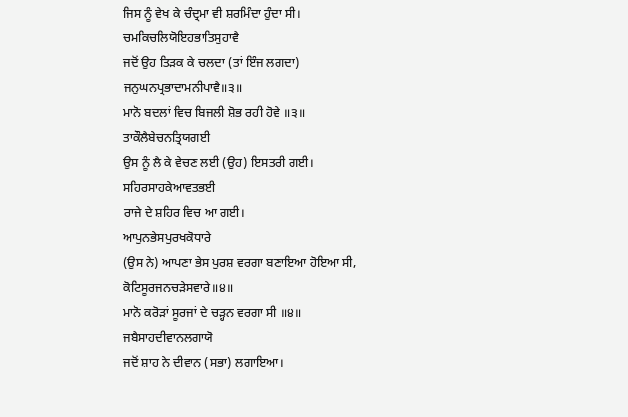ਜਿਸ ਨੂੰ ਵੇਖ ਕੇ ਚੰਦ੍ਰਮਾ ਵੀ ਸ਼ਰਮਿੰਦਾ ਹੁੰਦਾ ਸੀ।
ਚਮਕਿਚਲਿਯੋਇਹਭਾਤਿਸੁਹਾਵੈ
ਜਦੋਂ ਉਹ ਤਿੜਕ ਕੇ ਚਲਦਾ (ਤਾਂ ਇੰਜ ਲਗਦਾ)
ਜਨੁਘਨਪ੍ਰਭਾਦਾਮਨੀਪਾਵੈ॥੩॥
ਮਾਨੋ ਬਦਲਾਂ ਵਿਚ ਬਿਜਲੀ ਸ਼ੋਭ ਰਹੀ ਹੋਵੇ ॥੩॥
ਤਾਕੌਲੈਬੇਚਨਤ੍ਰਿਯਗਈ
ਉਸ ਨੂੰ ਲੈ ਕੇ ਵੇਚਣ ਲਈ (ਉਹ) ਇਸਤਰੀ ਗਈ।
ਸਹਿਰਸਾਹਕੇਆਵਤਭਈ
ਰਾਜੇ ਦੇ ਸ਼ਹਿਰ ਵਿਚ ਆ ਗਈ।
ਆਪੁਨਭੇਸਪੁਰਖਕੋਧਾਰੇ
(ਉਸ ਨੇ) ਆਪਣਾ ਭੇਸ ਪੁਰਸ਼ ਵਰਗਾ ਬਣਾਇਆ ਹੋਇਆ ਸੀ,
ਕੋਟਿਸੂਰਜਨਚੜੇਸਵਾਰੇ॥੪॥
ਮਾਨੋ ਕਰੋੜਾਂ ਸੂਰਜਾਂ ਦੇ ਚੜ੍ਹਨ ਵਰਗਾ ਸੀ ॥੪॥
ਜਬੈਸਾਹਦੀਵਾਨਲਗਾਯੋ
ਜਦੋਂ ਸ਼ਾਹ ਨੇ ਦੀਵਾਨ (ਸਭਾ) ਲਗਾਇਆ।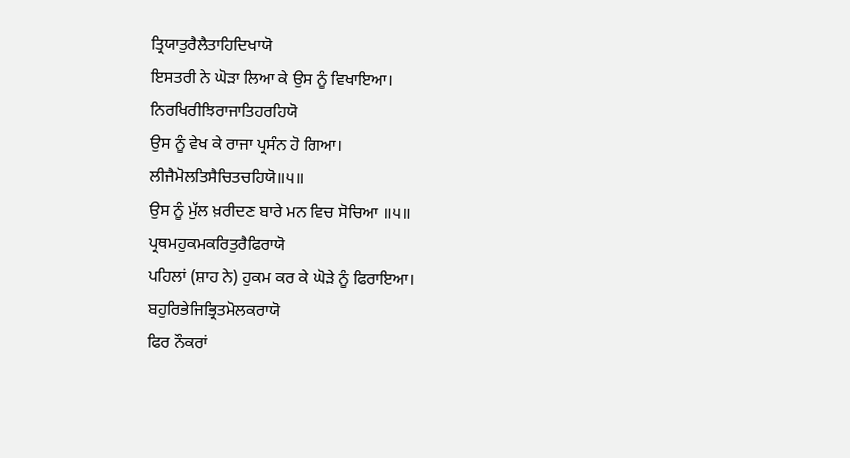ਤ੍ਰਿਯਾਤੁਰੈਲੈਤਾਹਿਦਿਖਾਯੋ
ਇਸਤਰੀ ਨੇ ਘੋੜਾ ਲਿਆ ਕੇ ਉਸ ਨੂੰ ਵਿਖਾਇਆ।
ਨਿਰਖਿਰੀਝਿਰਾਜਾਤਿਹਰਹਿਯੋ
ਉਸ ਨੂੰ ਵੇਖ ਕੇ ਰਾਜਾ ਪ੍ਰਸੰਨ ਹੋ ਗਿਆ।
ਲੀਜੈਮੋਲਤਿਸੈਚਿਤਚਹਿਯੋ॥੫॥
ਉਸ ਨੂੰ ਮੁੱਲ ਖ਼ਰੀਦਣ ਬਾਰੇ ਮਨ ਵਿਚ ਸੋਚਿਆ ॥੫॥
ਪ੍ਰਥਮਹੁਕਮਕਰਿਤੁਰੈਫਿਰਾਯੋ
ਪਹਿਲਾਂ (ਸ਼ਾਹ ਨੇ) ਹੁਕਮ ਕਰ ਕੇ ਘੋੜੇ ਨੂੰ ਫਿਰਾਇਆ।
ਬਹੁਰਿਭੇਜਿਭ੍ਰਿਤਮੋਲਕਰਾਯੋ
ਫਿਰ ਨੌਕਰਾਂ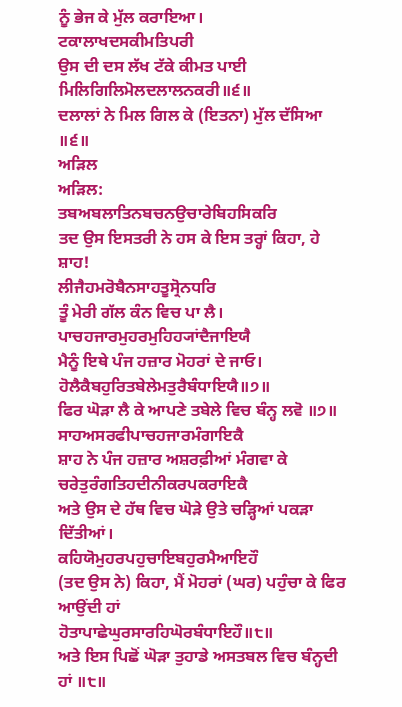ਨੂੰ ਭੇਜ ਕੇ ਮੁੱਲ ਕਰਾਇਆ।
ਟਕਾਲਾਖਦਸਕੀਮਤਿਪਰੀ
ਉਸ ਦੀ ਦਸ ਲੱਖ ਟੱਕੇ ਕੀਮਤ ਪਾਈ
ਮਿਲਿਗਿਲਿਮੋਲਦਲਾਲਨਕਰੀ॥੬॥
ਦਲਾਲਾਂ ਨੇ ਮਿਲ ਗਿਲ ਕੇ (ਇਤਨਾ) ਮੁੱਲ ਦੱਸਿਆ ॥੬॥
ਅੜਿਲ
ਅੜਿਲ:
ਤਬਅਬਲਾਤਿਨਬਚਨਉਚਾਰੇਬਿਹਸਿਕਰਿ
ਤਦ ਉਸ ਇਸਤਰੀ ਨੇ ਹਸ ਕੇ ਇਸ ਤਰ੍ਹਾਂ ਕਿਹਾ, ਹੇ ਸ਼ਾਹ!
ਲੀਜੈਹਮਰੋਬੈਨਸਾਹਤੂਸ੍ਰੋਨਧਰਿ
ਤੂੰ ਮੇਰੀ ਗੱਲ ਕੰਨ ਵਿਚ ਪਾ ਲੈ।
ਪਾਚਹਜਾਰਮੁਹਰਮੁਹਿਹ੍ਯਾਂਦੈਜਾਇਯੈ
ਮੈਨੂੰ ਇਥੇ ਪੰਜ ਹਜ਼ਾਰ ਮੋਹਰਾਂ ਦੇ ਜਾਓ।
ਹੋਲੈਕੈਬਹੁਰਿਤਬੇਲੇਮਤੁਰੈਬੰਧਾਇਯੈ॥੭॥
ਫਿਰ ਘੋੜਾ ਲੈ ਕੇ ਆਪਣੇ ਤਬੇਲੇ ਵਿਚ ਬੰਨ੍ਹ ਲਵੋ ॥੭॥
ਸਾਹਅਸਰਫੀਪਾਚਹਜਾਰਮੰਗਾਇਕੈ
ਸ਼ਾਹ ਨੇ ਪੰਜ ਹਜ਼ਾਰ ਅਸ਼ਰਫ਼ੀਆਂ ਮੰਗਵਾ ਕੇ
ਚਰੇਤੁਰੰਗਤਿਹਦੀਨੀਕਰਪਕਰਾਇਕੈ
ਅਤੇ ਉਸ ਦੇ ਹੱਥ ਵਿਚ ਘੋੜੇ ਉਤੇ ਚੜ੍ਹਿਆਂ ਪਕੜਾ ਦਿੱਤੀਆਂ।
ਕਹਿਯੋਮੁਹਰਪਹੁਚਾਇਬਹੁਰਮੈਆਇਹੌ
(ਤਦ ਉਸ ਨੇ) ਕਿਹਾ, ਮੈਂ ਮੋਹਰਾਂ (ਘਰ) ਪਹੁੰਚਾ ਕੇ ਫਿਰ ਆਉਂਦੀ ਹਾਂ
ਹੋਤਾਪਾਛੇਘੁਰਸਾਰਹਿਘੋਰਬੰਧਾਇਹੌ॥੮॥
ਅਤੇ ਇਸ ਪਿਛੋਂ ਘੋੜਾ ਤੁਹਾਡੇ ਅਸਤਬਲ ਵਿਚ ਬੰਨ੍ਹਦੀ ਹਾਂ ॥੮॥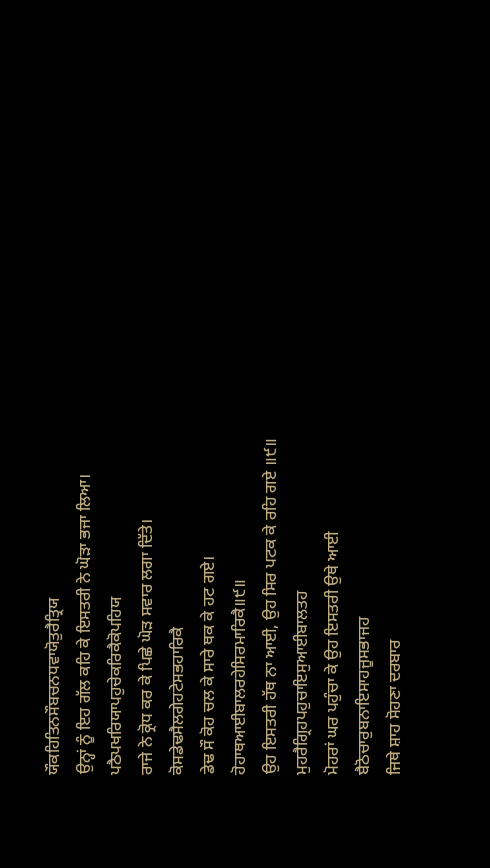ਯੌਕਹਿਤਿਨਸੌਬਚਨਧਵਾਯੋਤੁਰੈਤ੍ਰਿਯ
ਉਨ੍ਹਾਂ ਨੂੰ ਇਹ ਗੱਲ ਕਹਿ ਕੇ ਇਸਤਰੀ ਨੇ ਘੋੜਾ ਭਜਾ ਲਿਆ।
ਪਠੈਪਖਰਿਯਾਪਹੁਚੇਕਰਿਕੈਕੋਪਹਿਯ
ਰਾਜੇ ਨੇ ਕ੍ਰੋਧ ਕਰ ਕੇ ਪਿਛੇ ਘੋੜ ਸਵਾਰ ਲਗਾ ਦਿੱਤੇ।
ਕੋਸਡੇਢਸੈਲਗੇਹਟੇਸਭਹਾਰਿਕੈ
ਡੇਢ ਸੌ ਕੋਹ ਚਲ ਕੇ ਸਾਰੇ ਥਕ ਕੇ ਹਟ ਗਏ।
ਹੋਹਾਥਆਈਬਾਲਰਹੇਸਿਰਮਾਰਿਕੈ॥੯॥
ਉਹ ਇਸਤਰੀ ਹੱਥ ਨਾ ਆਈ, ਉਹ ਸਿਰ ਪਟਕ ਕੇ ਰਹਿ ਗਏ ॥੯॥
ਮੁਹਰੈਗ੍ਰਿਹਪਹੁਚਾਇਸੁਆਈਬਾਲਤਹ
ਮੋਹਰਾਂ ਘਰ ਪਹੁੰਚਾ ਕੇ ਉਹ ਇਸਤਰੀ ਉਥੇ ਆਈ
ਬੈਠੋਚਾਰੁਬਨਾਇਸਾਹਜੂਸਭਾਜਹ
ਜਿਥੇ ਸ਼ਾਹ ਸੋਹਣਾ ਦਰਬਾਰ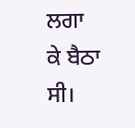ਲਗਾ ਕੇ ਬੈਠਾ ਸੀ।